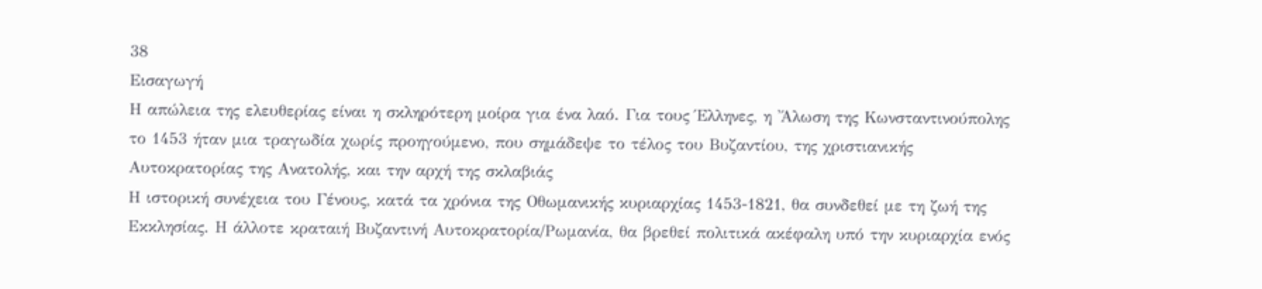38
Εισαγωγή
Η απώλεια της ελευθερίας είναι η σκληρότερη μοίρα για ένα λαό. Για τους Έλληνες, η 'Άλωση της Κωνσταντινούπολης
το 1453 ήταν μια τραγωδία χωρίς προηγούμενο, που σημάδεψε το τέλος του Βυζαντίου, της χριστιανικής
Αυτοκρατορίας της Ανατολής, και την αρχή της σκλαβιάς
Η ιστορική συνέχεια του Γένους, κατά τα χρόνια της Οθωμανικής κυριαρχίας 1453-1821, θα συνδεθεί με τη ζωή της
Εκκλησίας. Η άλλοτε κραταιή Βυζαντινή Αυτοκρατορία/Ρωμανία, θα βρεθεί πολιτικά ακέφαλη υπό την κυριαρχία ενός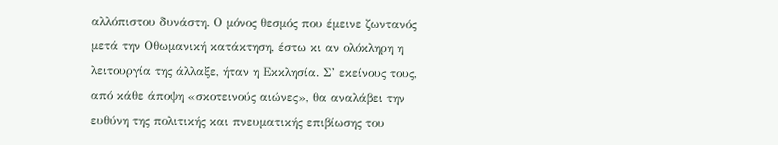αλλόπιστου δυνάστη. Ο μόνος θεσμός που έμεινε ζωντανός μετά την Οθωμανική κατάκτηση, έστω κι αν ολόκληρη η
λειτουργία της άλλαξε, ήταν η Εκκλησία. Σ’ εκείνους τους, από κάθε άποψη «σκοτεινούς αιώνες», θα αναλάβει την
ευθύνη της πολιτικής και πνευματικής επιβίωσης του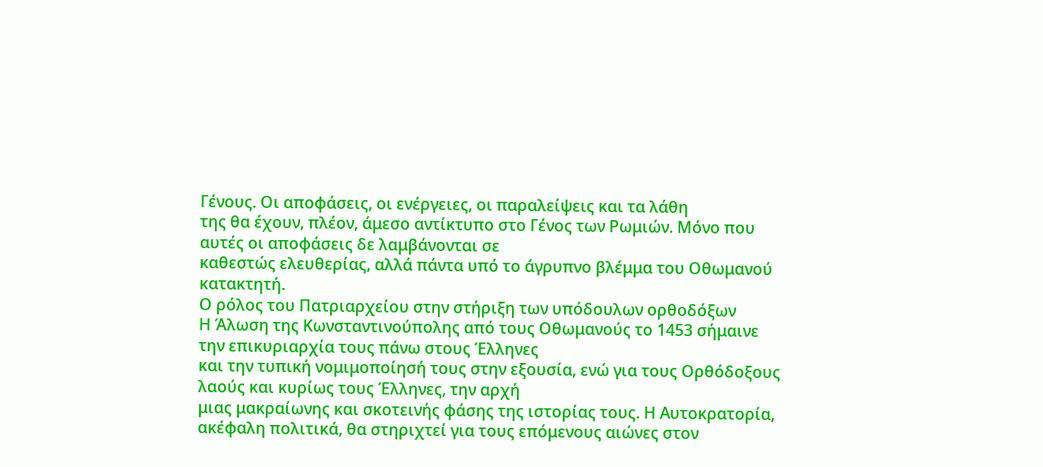Γένους. Οι αποφάσεις, οι ενέργειες, οι παραλείψεις και τα λάθη
της θα έχουν, πλέον, άμεσο αντίκτυπο στο Γένος των Ρωμιών. Μόνο που αυτές οι αποφάσεις δε λαμβάνονται σε
καθεστώς ελευθερίας, αλλά πάντα υπό το άγρυπνο βλέμμα του Οθωμανού κατακτητή.
Ο ρόλος του Πατριαρχείου στην στήριξη των υπόδουλων ορθοδόξων
Η Άλωση της Κωνσταντινούπολης από τους Οθωμανούς το 1453 σήμαινε την επικυριαρχία τους πάνω στους Έλληνες
και την τυπική νομιμοποίησή τους στην εξουσία, ενώ για τους Ορθόδοξους λαούς και κυρίως τους Έλληνες, την αρχή
μιας μακραίωνης και σκοτεινής φάσης της ιστορίας τους. Η Αυτοκρατορία,
ακέφαλη πολιτικά, θα στηριχτεί για τους επόμενους αιώνες στον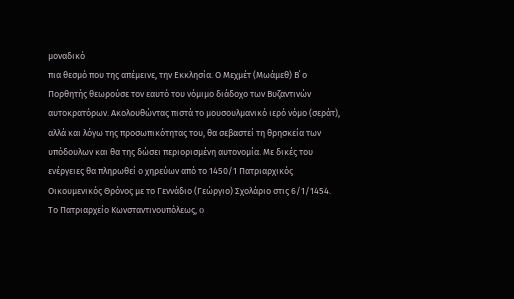μοναδικό
πια θεσμό που της απέμεινε, την Εκκλησία. Ο Μεχμέτ (Μωάμεθ) Β΄ ο
Πορθητής θεωρούσε τον εαυτό του νόμιμο διάδοχο των Βυζαντινών
αυτοκρατόρων. Ακολουθώντας πιστά το μουσουλμανικό ιερό νόμο (σεράτ),
αλλά και λόγω της προσωπικότητας του, θα σεβαστεί τη θρησκεία των
υπόδουλων και θα της δώσει περιορισμένη αυτονομία. Με δικές του
ενέργειες θα πληρωθεί ο χηρεύων από το 1450/1 Πατριαρχικός
Οικουμενικός Θρόνος με το Γεννάδιο (Γεώργιο) Σχολάριο στις 6/1/1454.
Το Πατριαρχείο Κωνσταντινουπόλεως, o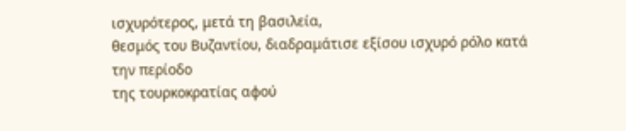ισχυρότερος, μετά τη βασιλεία,
θεσμός του Βυζαντίου, διαδραμάτισε εξίσου ισχυρό ρόλο κατά την περίοδο
της τουρκοκρατίας αφού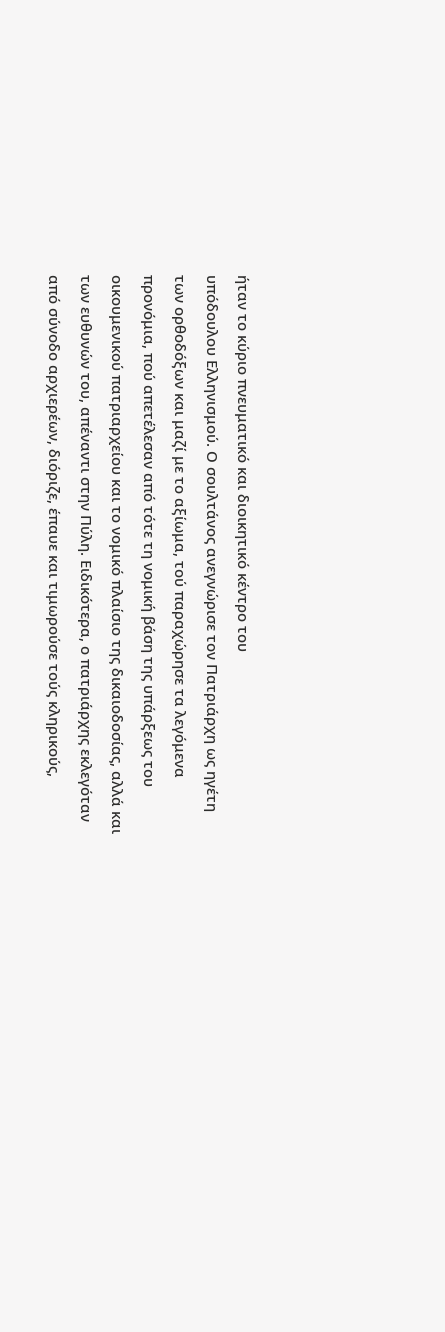ήταν το κύριο πνευματικό και διοικητικό κέντρο του
υπόδουλου Ελληνισμού. Ο σουλτάνος ανεγνώρισε τον Πατριάρχη ως ηγέτη
των ορθοδόξων και μαζί με το αξίωμα, τού παραχώρησε τα λεγόμενα
προνόμια, πού απετέλεσαν από τότε τη νομική βάση της υπάρξεως του
οικουμενικού πατριαρχείου και το νομικό πλαίσιο της δικαιοδοσίας, αλλά και
των ευθυνών του, απέναντι στην Πύλη. Ειδικότερα, ο πατριάρχης εκλεγόταν
από σύνοδο αρχιερέων, διόριζε, έπαυε και τιμωρούσε τούς κληρικούς,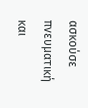ασκούσε πνευματική και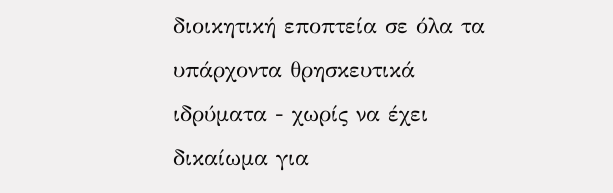διοικητική εποπτεία σε όλα τα υπάρχοντα θρησκευτικά ιδρύματα - χωρίς να έχει δικαίωμα για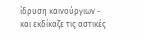ίδρυση καινούργιων - και εκδίκαζε τις αστικές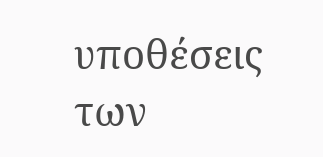υποθέσεις των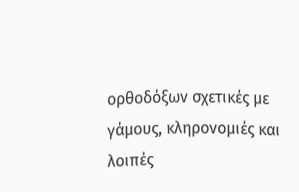ορθοδόξων σχετικές με γάμους, κληρονομιές και λοιπές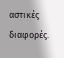αστικές διαφορές.